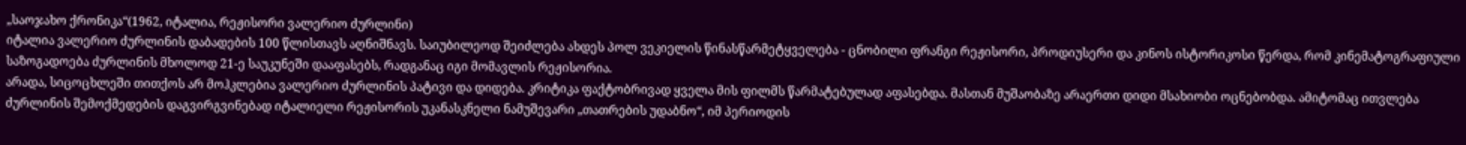„საოჯახო ქრონიკა“(1962, იტალია, რეჟისორი ვალერიო ძურლინი)
იტალია ვალერიო ძურლინის დაბადების 100 წლისთავს აღნიშნავს. საიუბილეოდ შეიძლება ახდეს პოლ ვეკიელის წინასწარმეტყველება - ცნობილი ფრანგი რეჟისორი, პროდიუსერი და კინოს ისტორიკოსი წერდა, რომ კინემატოგრაფიული საზოგადოება ძურლინის მხოლოდ 21-ე საუკუნეში დააფასებს, რადგანაც იგი მომავლის რეჟისორია.
არადა, სიცოცხლეში თითქოს არ მოჰკლებია ვალერიო ძურლინის პატივი და დიდება. კრიტიკა ფაქტობრივად ყველა მის ფილმს წარმატებულად აფასებდა. მასთან მუშაობაზე არაერთი დიდი მსახიობი ოცნებობდა. ამიტომაც ითვლება ძურლინის შემოქმედების დაგვირგვინებად იტალიელი რეჟისორის უკანასკნელი ნამუშევარი „თათრების უდაბნო“, იმ პერიოდის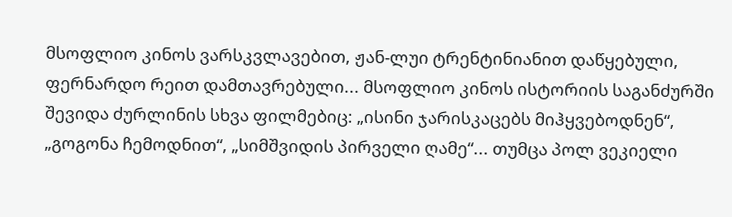მსოფლიო კინოს ვარსკვლავებით, ჟან-ლუი ტრენტინიანით დაწყებული, ფერნარდო რეით დამთავრებული... მსოფლიო კინოს ისტორიის საგანძურში შევიდა ძურლინის სხვა ფილმებიც: „ისინი ჯარისკაცებს მიჰყვებოდნენ“, „გოგონა ჩემოდნით“, „სიმშვიდის პირველი ღამე“... თუმცა პოლ ვეკიელი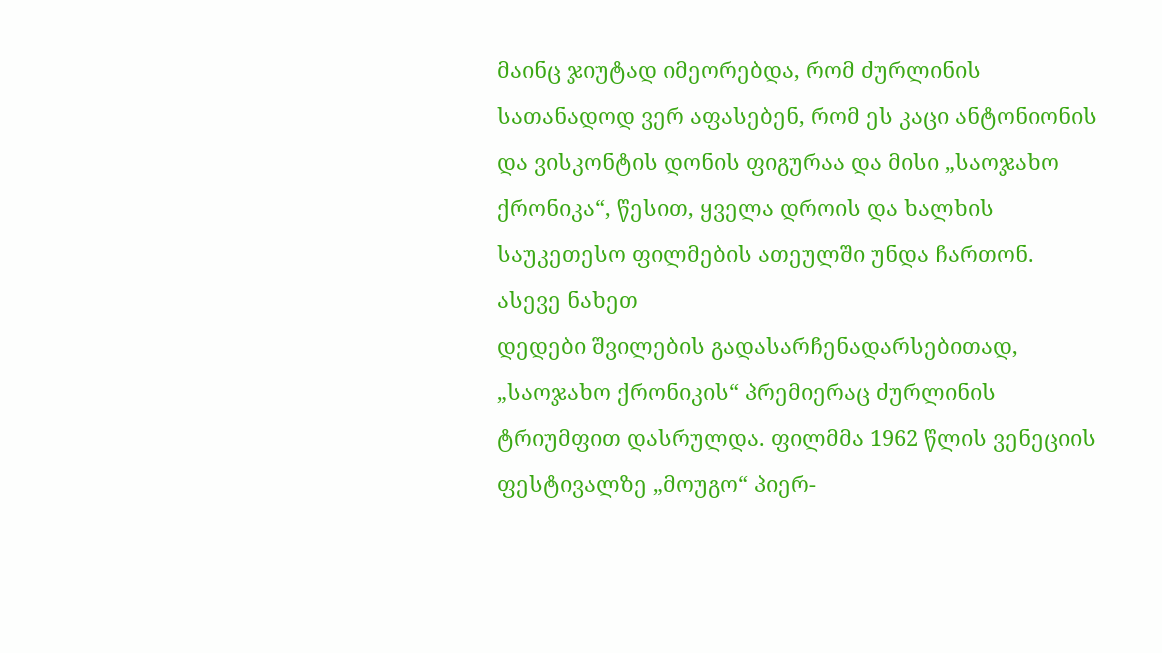მაინც ჯიუტად იმეორებდა, რომ ძურლინის სათანადოდ ვერ აფასებენ, რომ ეს კაცი ანტონიონის და ვისკონტის დონის ფიგურაა და მისი „საოჯახო ქრონიკა“, წესით, ყველა დროის და ხალხის საუკეთესო ფილმების ათეულში უნდა ჩართონ.
ასევე ნახეთ
დედები შვილების გადასარჩენადარსებითად, „საოჯახო ქრონიკის“ პრემიერაც ძურლინის ტრიუმფით დასრულდა. ფილმმა 1962 წლის ვენეციის ფესტივალზე „მოუგო“ პიერ-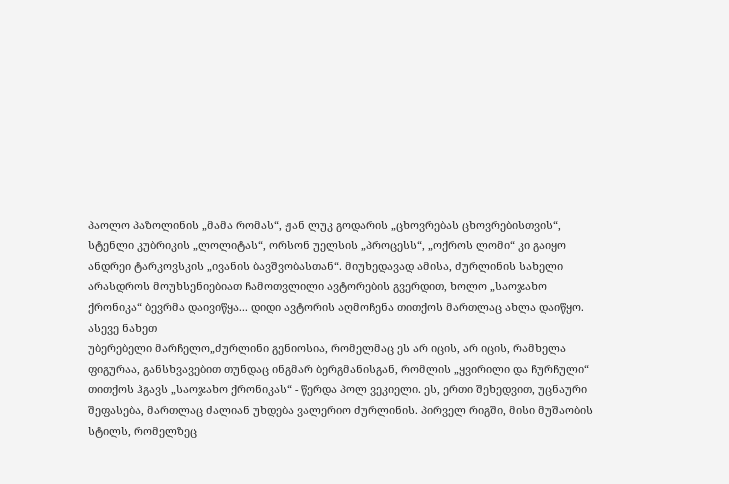პაოლო პაზოლინის „მამა რომას“, ჟან ლუკ გოდარის „ცხოვრებას ცხოვრებისთვის“, სტენლი კუბრიკის „ლოლიტას“, ორსონ უელსის „პროცესს“, „ოქროს ლომი“ კი გაიყო ანდრეი ტარკოვსკის „ივანის ბავშვობასთან“. მიუხედავად ამისა, ძურლინის სახელი არასდროს მოუხსენიებიათ ჩამოთვლილი ავტორების გვერდით, ხოლო „საოჯახო ქრონიკა“ ბევრმა დაივიწყა... დიდი ავტორის აღმოჩენა თითქოს მართლაც ახლა დაიწყო.
ასევე ნახეთ
უბერებელი მარჩელო„ძურლინი გენიოსია, რომელმაც ეს არ იცის, არ იცის, რამხელა ფიგურაა, განსხვავებით თუნდაც ინგმარ ბერგმანისგან, რომლის „ყვირილი და ჩურჩული“ თითქოს ჰგავს „საოჯახო ქრონიკას“ - წერდა პოლ ვეკიელი. ეს, ერთი შეხედვით, უცნაური შეფასება, მართლაც ძალიან უხდება ვალერიო ძურლინის. პირველ რიგში, მისი მუშაობის სტილს, რომელზეც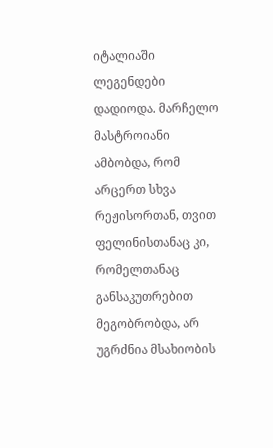იტალიაში ლეგენდები დადიოდა. მარჩელო მასტროიანი ამბობდა, რომ არცერთ სხვა რეჟისორთან, თვით ფელინისთანაც კი, რომელთანაც განსაკუთრებით მეგობრობდა, არ უგრძნია მსახიობის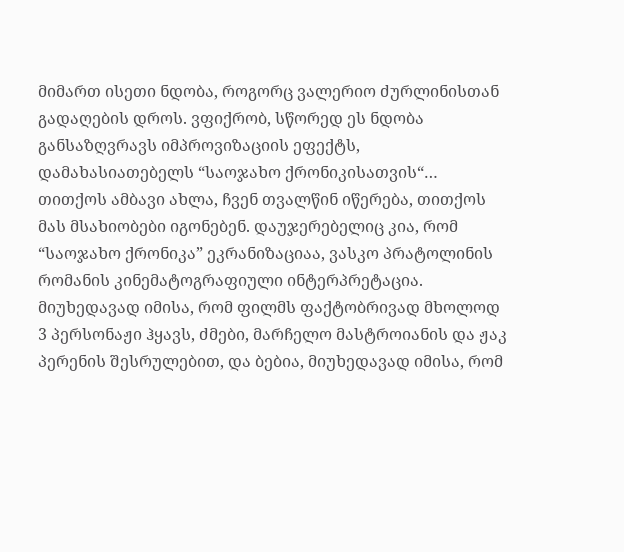მიმართ ისეთი ნდობა, როგორც ვალერიო ძურლინისთან გადაღების დროს. ვფიქრობ, სწორედ ეს ნდობა განსაზღვრავს იმპროვიზაციის ეფექტს, დამახასიათებელს “საოჯახო ქრონიკისათვის“… თითქოს ამბავი ახლა, ჩვენ თვალწინ იწერება, თითქოს მას მსახიობები იგონებენ. დაუჯერებელიც კია, რომ “საოჯახო ქრონიკა” ეკრანიზაციაა, ვასკო პრატოლინის რომანის კინემატოგრაფიული ინტერპრეტაცია. მიუხედავად იმისა, რომ ფილმს ფაქტობრივად მხოლოდ 3 პერსონაჟი ჰყავს, ძმები, მარჩელო მასტროიანის და ჟაკ პერენის შესრულებით, და ბებია, მიუხედავად იმისა, რომ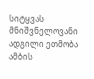სიტყვას მნიშვნელოვანი ადგილი ეთმობა ამბის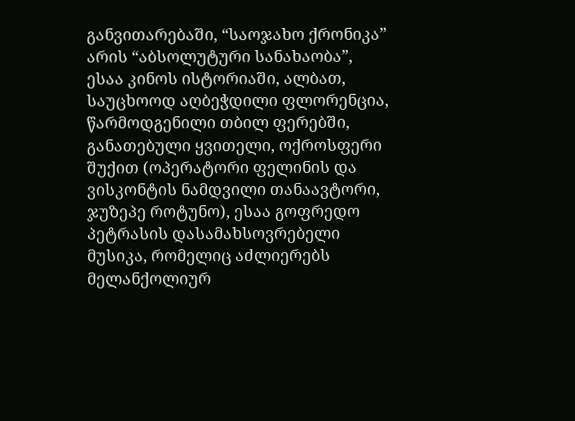განვითარებაში, “საოჯახო ქრონიკა” არის “აბსოლუტური სანახაობა”, ესაა კინოს ისტორიაში, ალბათ, საუცხოოდ აღბეჭდილი ფლორენცია, წარმოდგენილი თბილ ფერებში, განათებული ყვითელი, ოქროსფერი შუქით (ოპერატორი ფელინის და ვისკონტის ნამდვილი თანაავტორი, ჯუზეპე როტუნო), ესაა გოფრედო პეტრასის დასამახსოვრებელი მუსიკა, რომელიც აძლიერებს მელანქოლიურ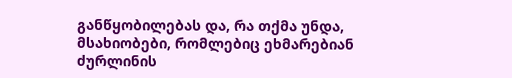განწყობილებას და, რა თქმა უნდა, მსახიობები, რომლებიც ეხმარებიან ძურლინის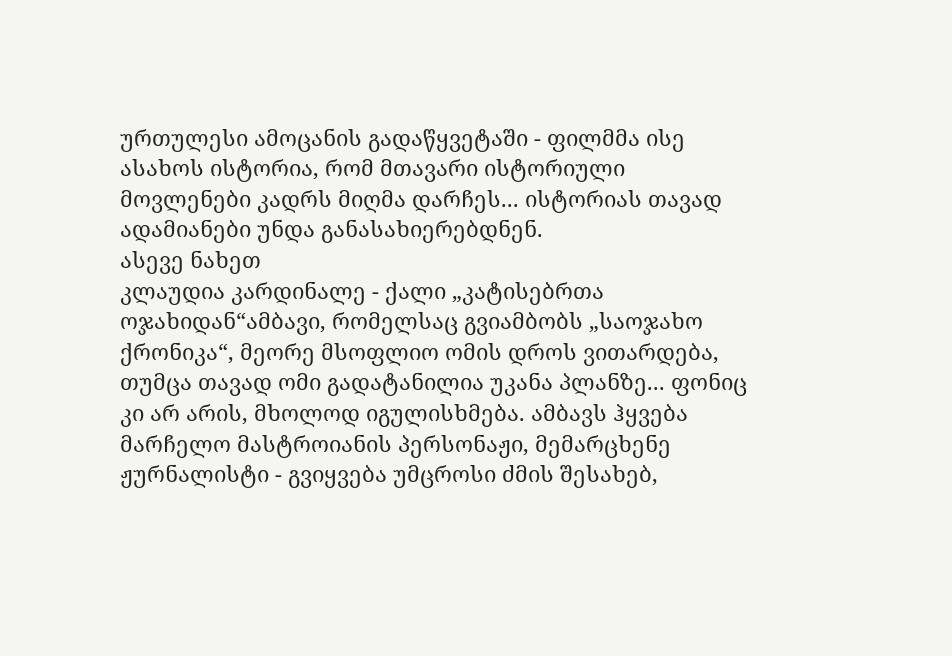ურთულესი ამოცანის გადაწყვეტაში - ფილმმა ისე ასახოს ისტორია, რომ მთავარი ისტორიული მოვლენები კადრს მიღმა დარჩეს... ისტორიას თავად ადამიანები უნდა განასახიერებდნენ.
ასევე ნახეთ
კლაუდია კარდინალე - ქალი „კატისებრთა ოჯახიდან“ამბავი, რომელსაც გვიამბობს „საოჯახო ქრონიკა“, მეორე მსოფლიო ომის დროს ვითარდება, თუმცა თავად ომი გადატანილია უკანა პლანზე... ფონიც კი არ არის, მხოლოდ იგულისხმება. ამბავს ჰყვება მარჩელო მასტროიანის პერსონაჟი, მემარცხენე ჟურნალისტი - გვიყვება უმცროსი ძმის შესახებ,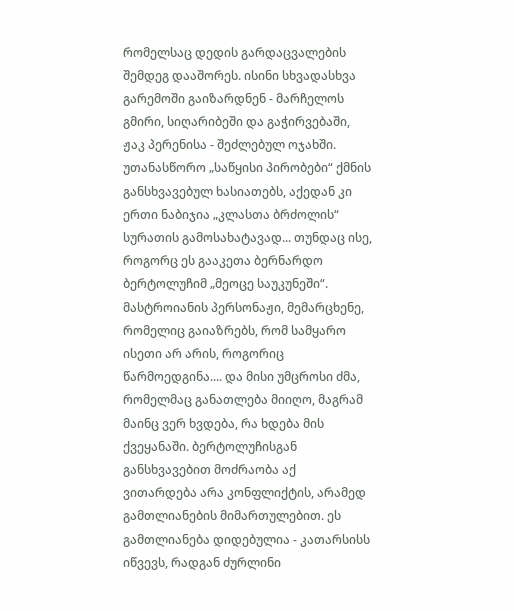რომელსაც დედის გარდაცვალების შემდეგ დააშორეს. ისინი სხვადასხვა გარემოში გაიზარდნენ - მარჩელოს გმირი, სიღარიბეში და გაჭირვებაში, ჟაკ პერენისა - შეძლებულ ოჯახში. უთანასწორო „საწყისი პირობები“ ქმნის განსხვავებულ ხასიათებს, აქედან კი ერთი ნაბიჯია „კლასთა ბრძოლის“ სურათის გამოსახატავად... თუნდაც ისე, როგორც ეს გააკეთა ბერნარდო ბერტოლუჩიმ „მეოცე საუკუნეში“. მასტროიანის პერსონაჟი, მემარცხენე, რომელიც გაიაზრებს, რომ სამყარო ისეთი არ არის, როგორიც წარმოედგინა.... და მისი უმცროსი ძმა, რომელმაც განათლება მიიღო, მაგრამ მაინც ვერ ხვდება, რა ხდება მის ქვეყანაში. ბერტოლუჩისგან განსხვავებით მოძრაობა აქ ვითარდება არა კონფლიქტის, არამედ გამთლიანების მიმართულებით. ეს გამთლიანება დიდებულია - კათარსისს იწვევს, რადგან ძურლინი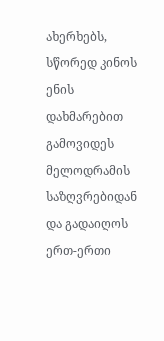ახერხებს, სწორედ კინოს ენის დახმარებით გამოვიდეს მელოდრამის საზღვრებიდან და გადაიღოს ერთ-ერთი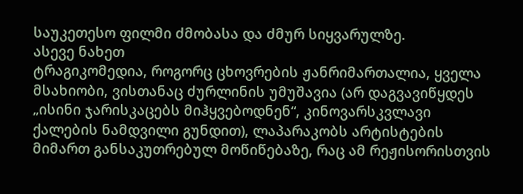საუკეთესო ფილმი ძმობასა და ძმურ სიყვარულზე.
ასევე ნახეთ
ტრაგიკომედია, როგორც ცხოვრების ჟანრიმართალია, ყველა მსახიობი, ვისთანაც ძურლინის უმუშავია (არ დაგვავიწყდეს „ისინი ჯარისკაცებს მიჰყვებოდნენ“, კინოვარსკვლავი ქალების ნამდვილი გუნდით), ლაპარაკობს არტისტების მიმართ განსაკუთრებულ მოწიწებაზე, რაც ამ რეჟისორისთვის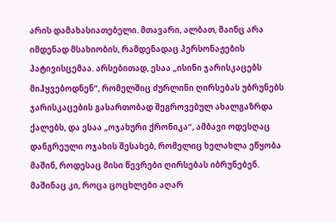არის დამახასიათებელი. მთავარი, ალბათ, მაინც არა იმდენად მსახიობის, რამდენადაც პერსონაჟების პატივისცემაა. არსებითად, ესაა „ისინი ჯარისკაცებს მიჰყვებოდნენ“, რომელშიც ძურლინი ღირსებას უბრუნებს ჯარისკაცების გასართობად შეგროვებულ ახალგაზრდა ქალებს, და ესაა „ოჯახური ქრონიკა“, ამბავი ოდესღაც დანგრეული ოჯახის შესახებ, რომელიც ხელახლა ეწყობა მაშინ, როდესაც მისი წევრები ღირსებას იბრუნებენ. მაშინაც კი, როცა ცოცხლები აღარ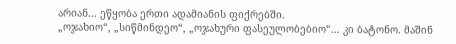არიან... ეწყობა ერთი ადამიანის ფიქრებში.
„ოჯახიო“, „სიწმინდეო“, „ოჯახური ფასეულობებიო“... კი ბატონო. მაშინ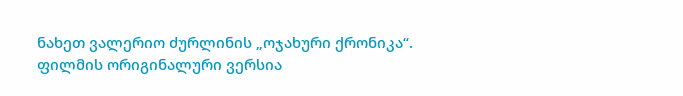ნახეთ ვალერიო ძურლინის „ოჯახური ქრონიკა“.
ფილმის ორიგინალური ვერსია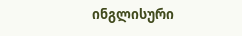ინგლისური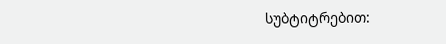სუბტიტრებით: